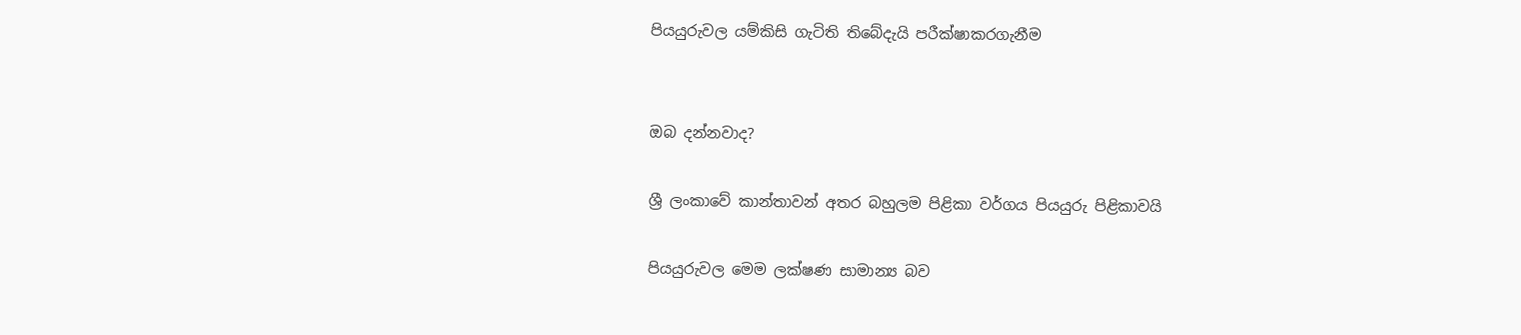පියයුරුවල යම්කිසි ගැටිති තිබේදැයි පරීක්ෂාකරගැනීම


ඔබ දන්නවාද?

ශ්‍රී ලංකාවේ කාන්තාවන් අතර බහුලම පිළිකා වර්ගය පියයුරු පිළිකාවයි

පියයුරුවල මෙම ලක්ෂණ සාමාන්‍ය බව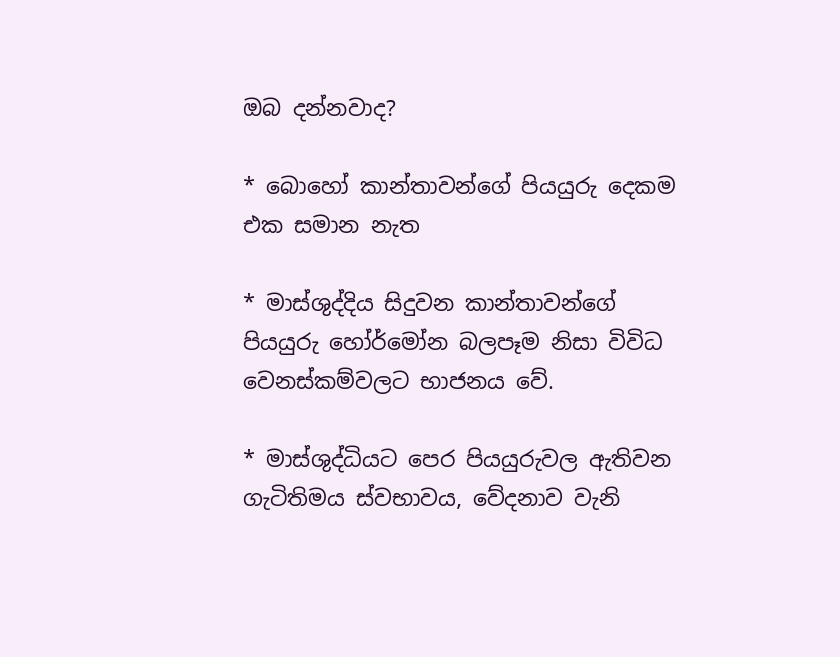ඔබ දන්නවාද?

* බොහෝ කාන්තාවන්ගේ පියයුරු දෙකම එක සමාන නැත

* මාස්ශුද්දිය සිදුවන කාන්තාවන්ගේ පියයුරු හෝර්මෝන බලපෑම නිසා විවිධ වෙනස්කම්වලට භාජනය වේ.

* මාස්ශුද්ධියට පෙර පියයුරුවල ඇතිවන ගැටිතිමය ස්වභාවය, වේදනාව වැනි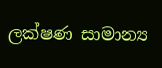ලක්ෂණ සාමාන්‍ය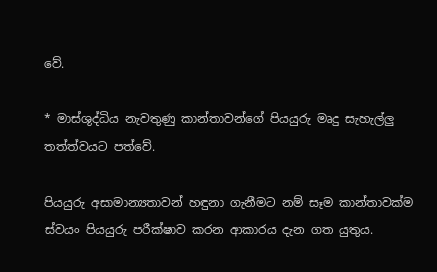වේ.

* මාස්ශුද්ධිය නැවතුණු කාන්තාවන්ගේ පියයුරු මෘදු සැහැල්ලු තත්ත්වයට පත්වේ.

පියයුරු අසාමාන්‍යතාවන් හඳුනා ගැනීමට නම් සෑම කාන්තාවක්ම ස්වයං පියයුරු පරීක්ෂාව කරන ආකාරය දැන ගත යුතුය.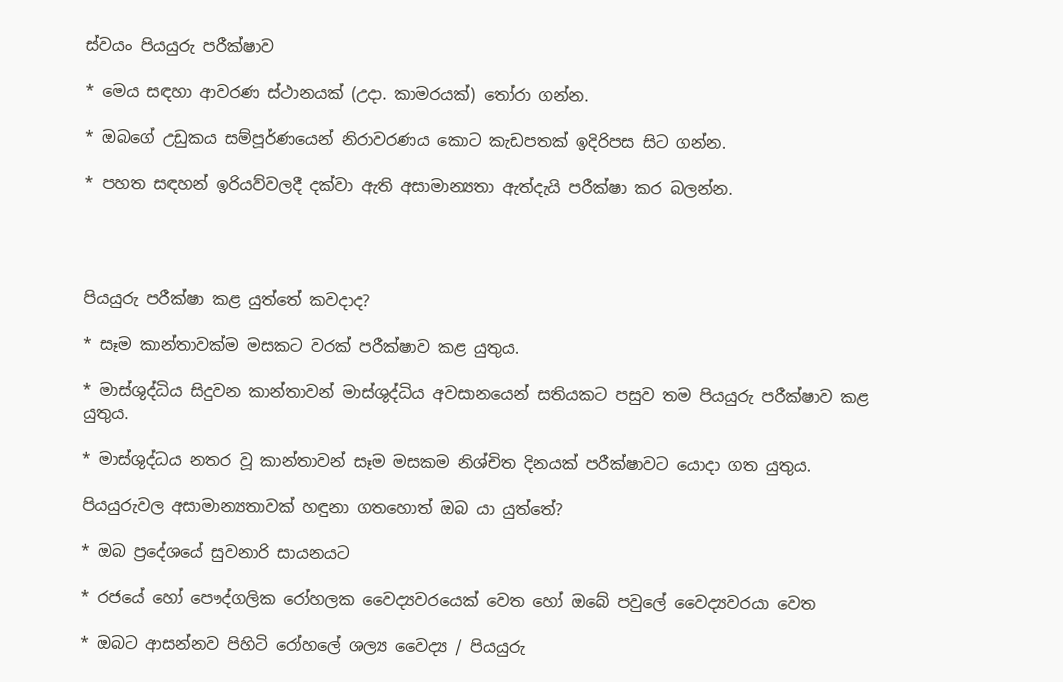ස්වයං පියයුරු පරීක්ෂාව

* මෙය සඳහා ආවරණ ස්ථානයක් (උදා. කාමරයක්) තෝරා ගන්න.

* ඔබගේ උඩුකය සම්පූර්ණයෙන් නිරාවරණය කොට කැඩපතක් ඉදිරිපස සිට ගන්න.

* පහත සඳහන් ඉරියව්වලදී දක්වා ඇති අසාමාන්‍යතා ඇත්දැයි පරීක්ෂා කර බලන්න.




පියයුරු පරීක්ෂා කළ යුත්තේ කවදාද?

* සෑම කාන්තාවක්ම මසකට වරක් පරීක්ෂාව කළ යුතුය.

* මාස්ශුද්ධිය සිදුවන කාන්තාවන් මාස්ශුද්ධිය අවසානයෙන් සතියකට පසුව තම පියයුරු පරීක්ෂාව කළ යුතුය.

* මාස්ශුද්ධය නතර වූ කාන්තාවන් සෑම මසකම නිශ්චිත දිනයක් පරීක්ෂාවට යොදා ගත යුතුය.

පියයුරුවල අසාමාන්‍යතාවක් හඳුනා ගතහොත් ඔබ යා යුත්තේ?

* ඔබ ප්‍රදේශයේ සුවනාරි සායනයට

* රජයේ හෝ පෞද්ගලික රෝහලක වෛද්‍යවරයෙක් වෙත හෝ ඔබේ පවුලේ වෛද්‍යවරයා වෙත

* ඔබට ආසන්නව පිහිටි රෝහලේ ශල්‍ය වෛද්‍ය / පියයුරු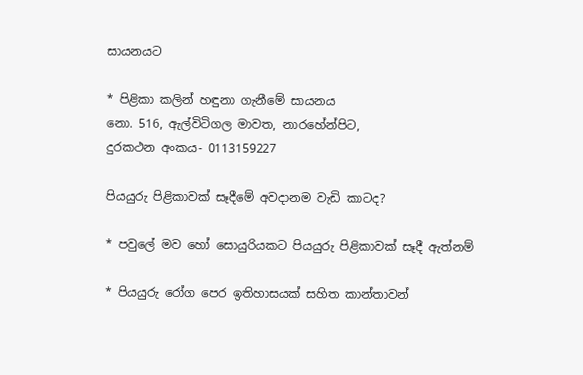සායනයට

* පිළිකා කලින් හඳුනා ගැනීමේ සායනය
නො. 516, ඇල්විටිගල මාවත, නාරහේන්පිට,
දුරකථන අංකය- 0113159227

පියයුරු පිළිකාවක් සෑදීමේ අවදානම වැඩි කාටද?

* පවුලේ මව හෝ සොයුරියකට පියයුරු පිළිකාවක් සෑදී ඇත්නම්

* පියයුරු රෝග පෙර ඉතිහාසයක් සහිත කාන්තාවන්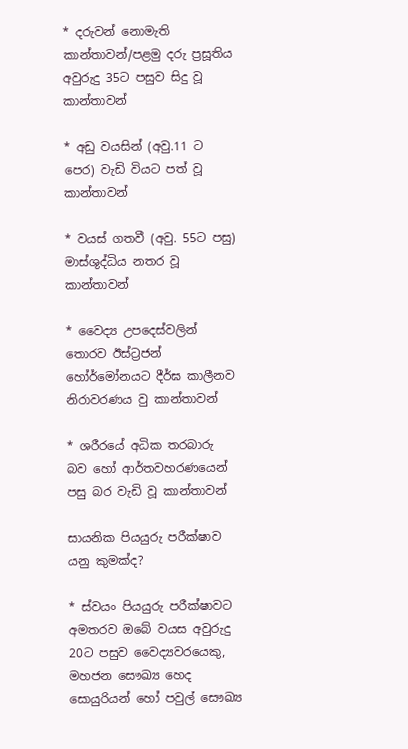* දරුවන් නොමැති කාන්තාවන්/පළමු දරු ප්‍රසූතිය අවුරුදු 35ට පසුව සිදු වූ කාන්තාවන්

* අඩු වයසින් (අවු.11 ට පෙර) වැඩි වියට පත් වූ කාන්තාවන්

* වයස් ගතවී (අවු. 55ට පසු) මාස්ශුද්ධිය නතර වූ කාන්තාවන්

* වෛද්‍ය උපදෙස්වලින් තොරව ඊස්ට්‍රජන් හෝර්මෝනයට දීර්ඝ කාලීනව නිරාවරණය වු කාන්තාවන්

* ශරීරයේ අධික තරබාරු බව හෝ ආර්තවහරණයෙන් පසු බර වැඩි වූ කාන්තාවන්

සායනික පියයුරු පරීක්ෂාව යනු කුමක්ද?

* ස්වයං පියයුරු පරීක්ෂාවට අමතරව ඔබේ වයස අවුරුදු 20ට පසුව වෛද්‍යවරයෙකු, මහජන සෞඛ්‍ය හෙද සොයුරියන් හෝ පවුල් සෞඛ්‍ය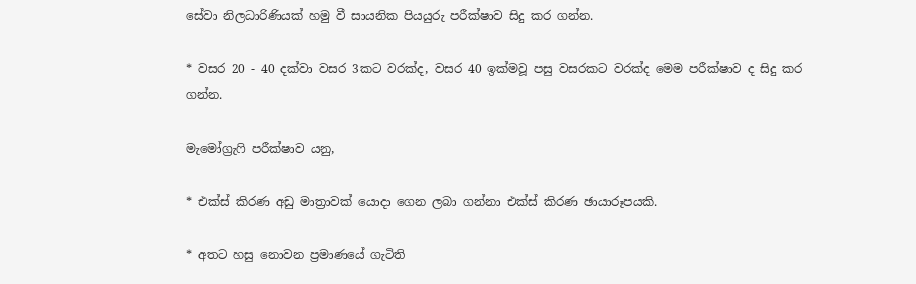සේවා නිලධාරිණියක් හමු වී සායනික පියයුරු පරීක්ෂාව සිදු කර ගන්න.

* වසර 20 - 40 දක්වා වසර 3කට වරක්ද, වසර 40 ඉක්මවූ පසු වසරකට වරක්ද මෙම පරීක්ෂාව ද සිදු කර ගන්න.

මැමෝග්‍රැෆි පරීක්ෂාව යනු,

* එක්ස් කිරණ අඩු මාත්‍රාවක් යොදා ගෙන ලබා ගන්නා එක්ස් කිරණ ඡායාරූපයකි.

* අතට හසු නොවන ප්‍රමාණයේ ගැටිති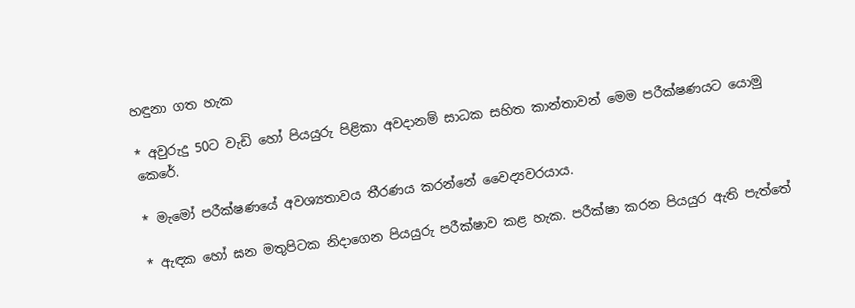හඳුනා ගත හැක

* අවුරුදු 50ට වැඩි හෝ පියයුරු පිළිකා අවදානම් සාධක සහිත කාන්තාවන් මෙම පරීක්ෂණයට යොමු කෙරේ.

* මැමෝ පරීක්ෂණයේ අවශ්‍යතාවය තීරණය කරන්නේ වෛද්‍යවරයාය.

* ඇඳක හෝ ඝන මතුපිටක නිදාගෙන පියයුරු පරීක්ෂාව කළ හැක. පරීක්ෂා කරන පියයුර ඇති පැත්තේ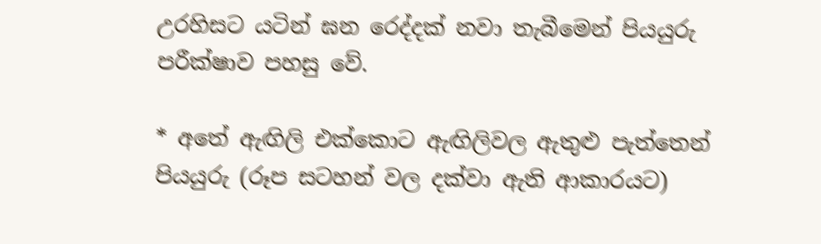උරහිසට යටින් ඝන රෙද්දක් නවා තැබීමෙන් පියයුරු පරීක්ෂාව පහසු වේ.

* අතේ ඇඟිලි එක්කොට ඇඟිලිවල ඇතුළු පැත්තෙන් පියයුරු (රූප සටහන් වල දක්වා ඇති ආකාරයට)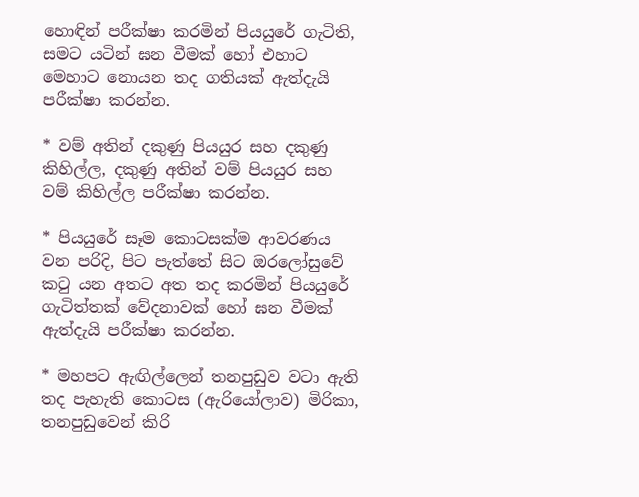හොඳින් පරීක්ෂා කරමින් පියයුරේ ගැටිති, සමට යටින් ඝන වීමක් හෝ එහාට මෙහාට නොයන තද ගතියක් ඇත්දැයි පරීක්ෂා කරන්න.

* වම් අතින් දකුණු පියයුර සහ දකුණු කිහිල්ල, දකුණු අතින් වම් පියයුර සහ වම් කිහිල්ල පරීක්ෂා කරන්න.

* පියයුරේ සෑම කොටසක්ම ආවරණය වන පරිදි, පිට පැත්තේ සිට ඔරලෝසුවේ කටු යන අතට අත තද කරමින් පියයුරේ ගැටිත්තක් වේදනාවක් හෝ ඝන වීමක් ඇත්දැයි පරීක්ෂා කරන්න.

* මහපට ඇඟිල්ලෙන් තනපුඩුව වටා ඇති තද පැහැති කොටස (ඇරියෝලාව) මිරිකා, තනපුඩුවෙන් කිරි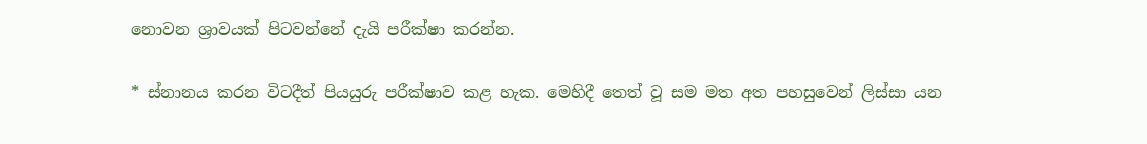නොවන ශ්‍රාවයක් පිටවන්නේ දැයි පරීක්ෂා කරන්න.

* ස්නානය කරන විටදීත් පියයුරු පරීක්ෂාව කළ හැක. මෙහිදී තෙත් වූ සම මත අත පහසුවෙන් ලිස්සා යන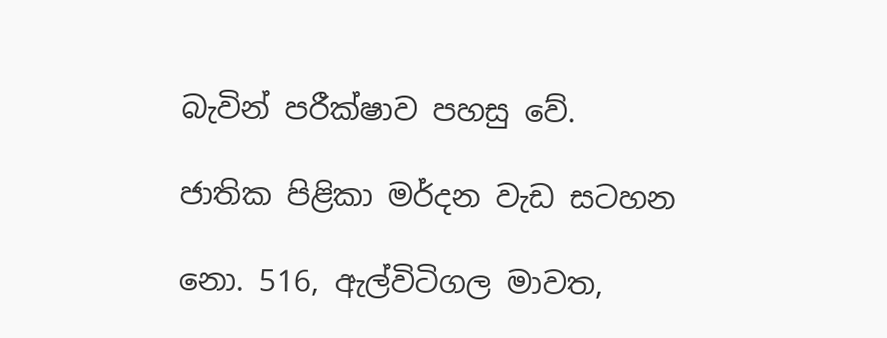බැවින් පරීක්ෂාව පහසු වේ.

ජාතික පිළිකා මර්දන වැඩ සටහන

නො. 516, ඇල්විටිගල මාවත,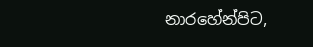නාරහේන්පිට,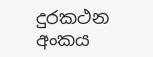දුරකථන අංකය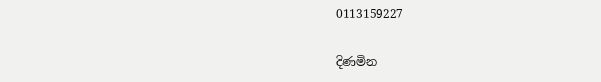0113159227

දිණමින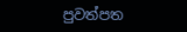පුවත්පත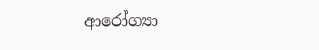ආරෝග්‍යා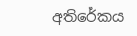අතිරේකය